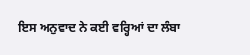ਇਸ ਅਨੁਵਾਦ ਨੇ ਕਈ ਵਰ੍ਹਿਆਂ ਦਾ ਲੰਬਾ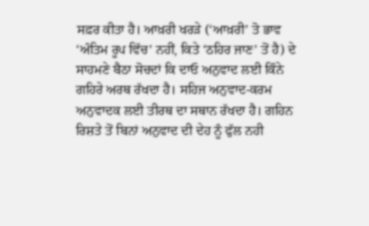ਸਫ਼ਰ ਕੀਤਾ ਹੈ। ਆਖ਼ਰੀ ਖਰੜੇ (‘ਆਖ਼ਰੀ’ ਤੋ ਭਾਵ ‘ਅੰਤਿਮ ਰੂਪ ਵਿੱਚ’ ਨਹੀਂ, ਕਿਤੇ ‘ਠਹਿਰ ਜਾਣ’ ਤੋਂ ਹੈ) ਦੇ ਸਾਹਮਣੇ ਬੈਠਾ ਸੋਚਦਾਂ ਕਿ ਦਾਓ ਅਨੁਵਾਦ ਲਈ ਕਿੰਨੇ ਗਹਿਰੇ ਅਰਥ ਰੱਖਦਾ ਹੈ। ਸਹਿਜ ਅਨੁਵਾਦ-ਕਰਮ ਅਨੁਵਾਦਕ ਲਈ ਤੀਰਥ ਦਾ ਸਥਾਨ ਰੱਖਦਾ ਹੈ। ਗਹਿਨ ਰਿਸ਼ਤੇ ਤੋਂ ਬਿਨਾਂ ਅਨੁਵਾਦ ਦੀ ਦੇਹ ਨੂੰ ਫੁੱਲ ਨਹੀ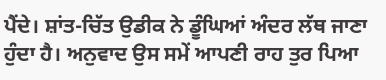ਪੈਂਦੇ। ਸ਼ਾਂਤ-ਚਿੱਤ ਉਡੀਕ ਨੇ ਡੂੰਘਿਆਂ ਅੰਦਰ ਲੱਥ ਜਾਣਾ ਹੁੰਦਾ ਹੈ। ਅਨੁਵਾਦ ਉਸ ਸਮੇਂ ਆਪਣੀ ਰਾਹ ਤੁਰ ਪਿਆ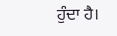ਹੁੰਦਾ ਹੈ।